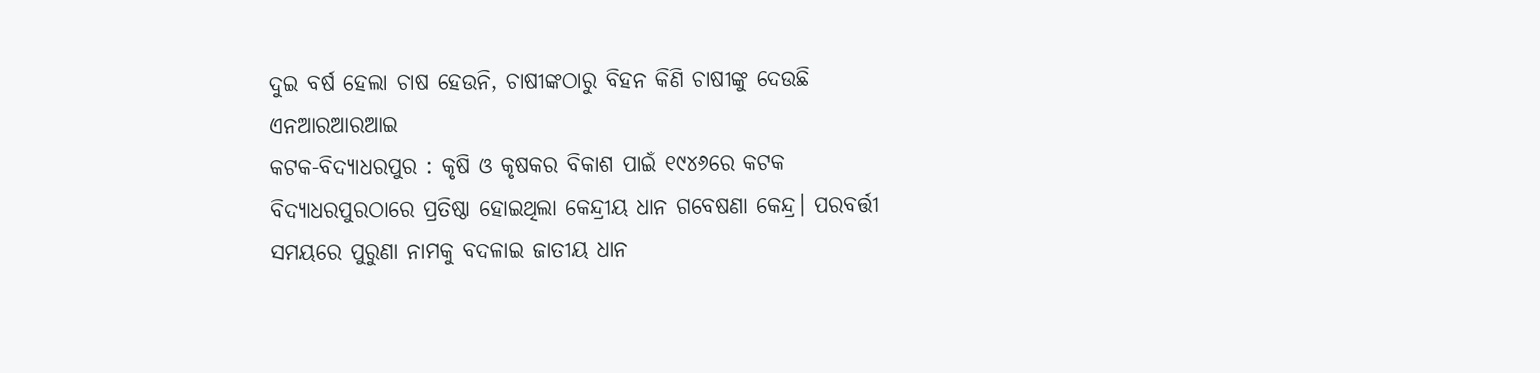ଦୁଇ ବର୍ଷ ହେଲା ଚାଷ ହେଉନି, ଚାଷୀଙ୍କଠାରୁ ବିହନ କିଣି ଚାଷୀଙ୍କୁ ଦେଉଛି ଏନଆରଆରଆଇ
କଟକ-ବିଦ୍ୟାଧରପୁର : କୃଷି ଓ କୃଷକର ବିକାଶ ପାଇଁ ୧୯୪୬ରେ କଟକ ବିଦ୍ୟାଧରପୁରଠାରେ ପ୍ରତିଷ୍ଠା ହୋଇଥିଲା କେନ୍ଦ୍ରୀୟ ଧାନ ଗବେଷଣା କେନ୍ଦ୍ର। ପରବର୍ତ୍ତୀ ସମୟରେ ପୁରୁଣା ନାମକୁ ବଦଳାଇ ଜାତୀୟ ଧାନ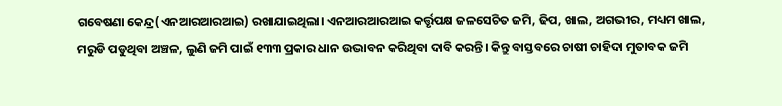ଗବେଷଣା କେନ୍ଦ୍ର(ଏନଆରଆରଆଇ) ରଖାଯାଇଥିଲା। ଏନଆରଆରଆଇ କର୍ତ୍ତୃପକ୍ଷ ଜଳସେଚିତ ଜମି, ଢିପ, ଖାଲ, ଅଗଭୀର, ମଧ୍ୟମ ଖାଲ, ମରୁଡି ପଡୁଥିବା ଅଞ୍ଚଳ, ଲୁଣି ଜମି ପାଇଁ ୧୩୩ ପ୍ରକାର ଧାନ ଉଦ୍ଭାବନ କରିଥିବା ଦାବି କରନ୍ତି। କିନ୍ତୁ ବାସ୍ତବରେ ଚାଷୀ ଚାହିଦା ମୁତାବକ ଜମି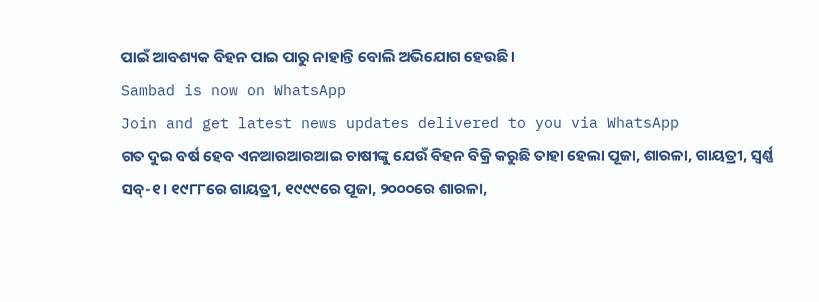ପାଇଁ ଆବଶ୍ୟକ ବିହନ ପାଇ ପାରୁ ନାହାନ୍ତି ବୋଲି ଅଭିଯୋଗ ହେଉଛି।
Sambad is now on WhatsApp
Join and get latest news updates delivered to you via WhatsApp
ଗତ ଦୁଇ ବର୍ଷ ହେବ ଏନଆରଆରଆଇ ଚାଷୀଙ୍କୁ ଯେଉଁ ବିହନ ବିକ୍ରି କରୁଛି ତାହା ହେଲା ପୂଜା, ଶାରଳା, ଗାୟତ୍ରୀ, ସ୍ବର୍ଣ୍ଣ ସବ୍-୧। ୧୯୮୮ରେ ଗାୟତ୍ରୀ, ୧୯୯୯ରେ ପୂଜା, ୨୦୦୦ରେ ଶାରଳା,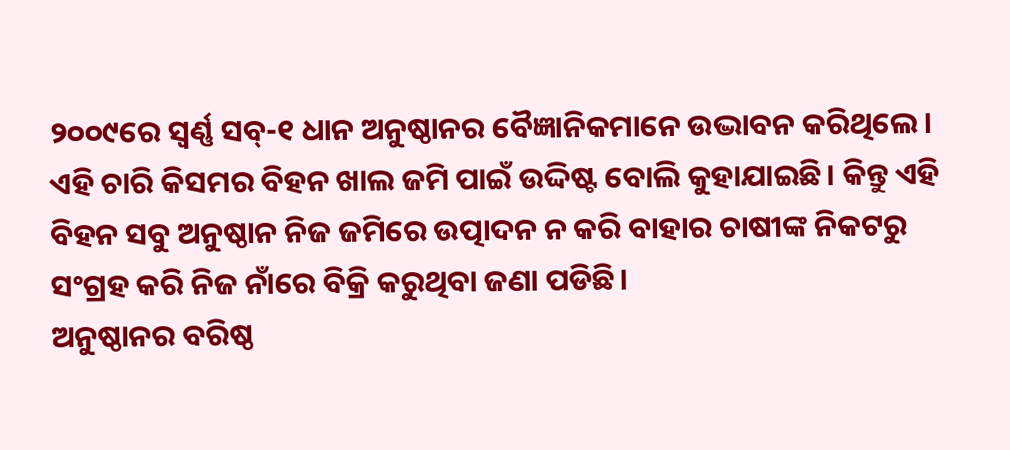୨୦୦୯ରେ ସ୍ବର୍ଣ୍ଣ ସବ୍-୧ ଧାନ ଅନୁଷ୍ଠାନର ବୈଜ୍ଞାନିକମାନେ ଉଦ୍ଭାବନ କରିଥିଲେ। ଏହି ଚାରି କିସମର ବିହନ ଖାଲ ଜମି ପାଇଁ ଉଦ୍ଦିଷ୍ଟ ବୋଲି କୁହାଯାଇଛି। କିନ୍ତୁ ଏହି ବିହନ ସବୁ ଅନୁଷ୍ଠାନ ନିଜ ଜମିରେ ଉତ୍ପାଦନ ନ କରି ବାହାର ଚାଷୀଙ୍କ ନିକଟରୁ ସଂଗ୍ରହ କରି ନିଜ ନାଁରେ ବିକ୍ରି କରୁଥିବା ଜଣା ପଡିଛି।
ଅନୁଷ୍ଠାନର ବରିଷ୍ଠ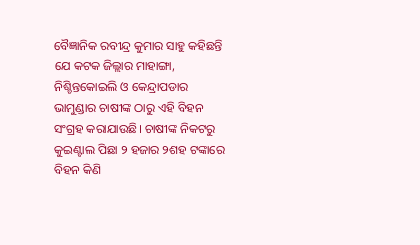ବୈଜ୍ଞାନିକ ରବୀନ୍ଦ୍ର କୁମାର ସାହୁ କହିଛନ୍ତି ଯେ କଟକ ଜିଲ୍ଲାର ମାହାଙ୍ଗା, ନିଶ୍ଚିନ୍ତକୋଇଲି ଓ କେନ୍ଦ୍ରାପଡାର ଭାମୁଣ୍ଡାର ଚାଷୀଙ୍କ ଠାରୁ ଏହି ବିହନ ସଂଗ୍ରହ କରାଯାଉଛି। ଚାଷୀଙ୍କ ନିକଟରୁ କୁଇଣ୍ଟାଲ ପିଛା ୨ ହଜାର ୨ଶହ ଟଙ୍କାରେ ବିହନ କିଣି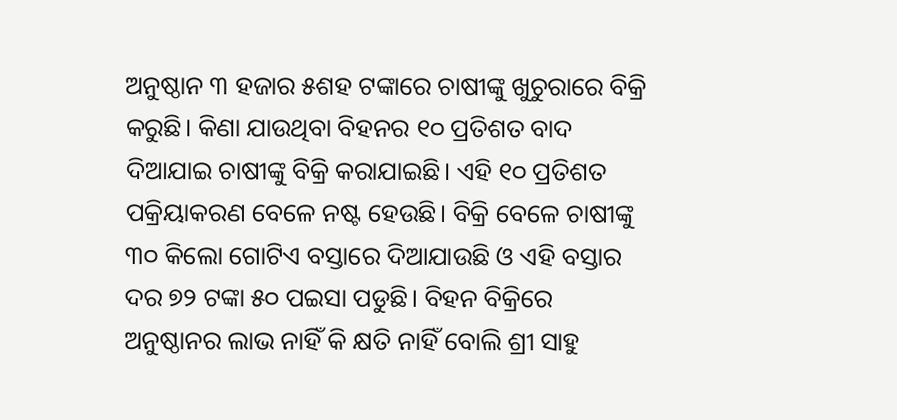ଅନୁଷ୍ଠାନ ୩ ହଜାର ୫ଶହ ଟଙ୍କାରେ ଚାଷୀଙ୍କୁ ଖୁଚୁରାରେ ବିକ୍ରି କରୁଛି। କିଣା ଯାଉଥିବା ବିହନର ୧୦ ପ୍ରତିଶତ ବାଦ ଦିଆଯାଇ ଚାଷୀଙ୍କୁ ବିକ୍ରି କରାଯାଇଛି। ଏହି ୧୦ ପ୍ରତିଶତ ପକ୍ରିୟାକରଣ ବେଳେ ନଷ୍ଟ ହେଉଛି। ବିକ୍ରି ବେଳେ ଚାଷୀଙ୍କୁ ୩୦ କିଲୋ ଗୋଟିଏ ବସ୍ତାରେ ଦିଆଯାଉଛି ଓ ଏହି ବସ୍ତାର ଦର ୭୨ ଟଙ୍କା ୫୦ ପଇସା ପଡୁଛି। ବିହନ ବିକ୍ରିରେ ଅନୁଷ୍ଠାନର ଲାଭ ନାହିଁ କି କ୍ଷତି ନାହିଁ ବୋଲି ଶ୍ରୀ ସାହୁ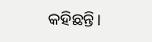କହିଛନ୍ତି।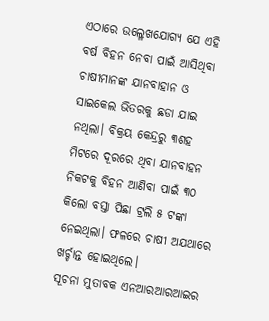ଏଠାରେ ଉଲ୍ଳେଖଯୋଗ୍ୟ ଯେ ଏହି ବର୍ଷ ବିହନ ନେବା ପାଇଁ ଆସିଥିବା ଚାଷୀମାନଙ୍କ ଯାନବାହାନ ଓ ସାଇକେଲ ଭିତରକୁ ଛଡା ଯାଇ ନଥିଲା। ବିକ୍ରୟ କେନ୍ଦ୍ରରୁ ୩ଶହ ମିଟରେ ଦୂରରେ ଥିବା ଯାନବାହନ ନିକଟକୁ ବିହନ ଆଣିବା ପାଇଁ ୩୦ କିଲୋ ବସ୍ତା ପିଛା ଟ୍ରଲି ୫ ଟଙ୍କା ନେଇଥିଲା। ଫଳରେ ଚାଷୀ ଅଯଥାରେ ଖର୍ଚ୍ଚାନ୍ତ ହୋଇଥିଲେ।
ସୂଚନା ମୁତାବକ ଏନଆରଆରଆଇର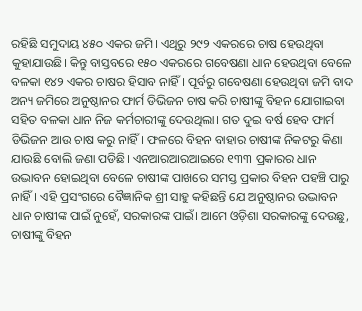ରହିଛି ସମୁଦାୟ ୪୫୦ ଏକର ଜମି। ଏଥିରୁ ୨୯୨ ଏକରରେ ଚାଷ ହେଉଥିବା କୁହାଯାଉଛି। କିନ୍ତୁ ବାସ୍ତବରେ ୧୫୦ ଏକରରେ ଗବେଷଣା ଧାନ ହେଉଥିବା ବେଳେ ବଳକା ୧୪୨ ଏକର ଚାଷର ହିସାବ ନାହିଁ। ପୂର୍ବରୁ ଗବେଷଣା ହେଉଥିବା ଜମି ବାଦ ଅନ୍ୟ ଜମିରେ ଅନୁଷ୍ଠାନର ଫାର୍ମ ଡିଭିଜନ ଚାଷ କରି ଚାଷୀଙ୍କୁ ବିହନ ଯୋଗାଇବା ସହିତ ବଳକା ଧାନ ନିଜ କର୍ମଚାରୀଙ୍କୁ ଦେଉଥିଲା। ଗତ ଦୁଇ ବର୍ଷ ହେବ ଫାର୍ମ ଡିଭିଜନ ଆଉ ଚାଷ କରୁ ନାହିଁ। ଫଳରେ ବିହନ ବାହାର ଚାଷୀଙ୍କ ନିକଟରୁ କିଣା ଯାଉଛି ବୋଲି ଜଣା ପଡିଛି। ଏନଆରଆରଆଇରେ ୧୩୩ ପ୍ରକାରର ଧାନ ଉଦ୍ଭାବନ ହୋଇଥିବା ବେଳେ ଚାଷୀଙ୍କ ପାଖରେ ସମସ୍ତ ପ୍ରକାର ବିହନ ପହଞ୍ଚି ପାରୁ ନାହିଁ। ଏହି ପ୍ରସଂଗରେ ବୈଜ୍ଞାନିକ ଶ୍ରୀ ସାହୁ କହିଛନ୍ତି ଯେ ଅନୁଷ୍ଠାନର ଉଦ୍ଭାବନ ଧାନ ଚାଷୀଙ୍କ ପାଇଁ ନୁହେଁ, ସରକାରଙ୍କ ପାଇଁ। ଆମେ ଓଡ଼ିଶା ସରକାରଙ୍କୁ ଦେଉଛୁ, ଚାଷୀଙ୍କୁ ବିହନ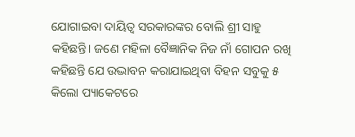ଯୋଗାଇବା ଦାୟିତ୍ବ ସରକାରଙ୍କର ବୋଲି ଶ୍ରୀ ସାହୁ କହିଛନ୍ତି। ଜଣେ ମହିଳା ବୈଜ୍ଞାନିକ ନିଜ ନାଁ ଗୋପନ ରଖି କହିଛନ୍ତି ଯେ ଉଦ୍ଭାବନ କରାଯାଇଥିବା ବିହନ ସବୁକୁ ୫ କିଲୋ ପ୍ୟାକେଟରେ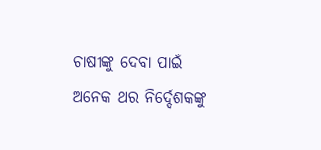ଚାଷୀଙ୍କୁ ଦେବା ପାଇଁ ଅନେକ ଥର ନିର୍ଦ୍ଦେଶକଙ୍କୁ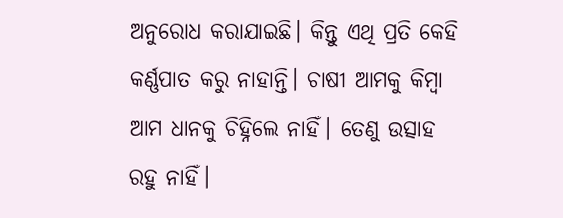ଅନୁରୋଧ କରାଯାଇଛି। କିନ୍ତୁ ଏଥି ପ୍ରତି କେହି କର୍ଣ୍ଣପାତ କରୁ ନାହାନ୍ତି। ଚାଷୀ ଆମକୁ କିମ୍ବା ଆମ ଧାନକୁ ଚିହ୍ନିଲେ ନାହିଁ। ତେଣୁ ଉତ୍ସାହ ରହୁ ନାହିଁ।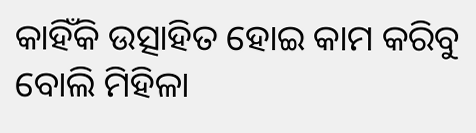କାହିଁକି ଉତ୍ସାହିତ ହୋଇ କାମ କରିବୁ ବୋଲି ମିହିଳା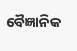ବୈଜ୍ଞାନିକ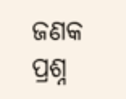ଜଣକ ପ୍ରଶ୍ନ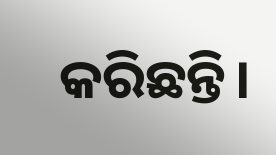କରିଛନ୍ତି।